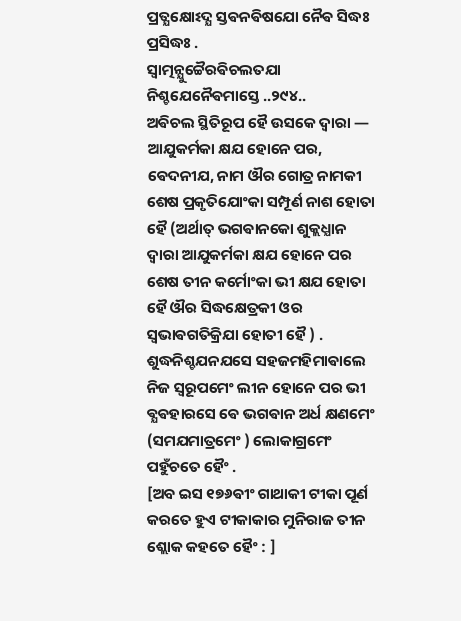ପ୍ରତ୍ଯକ୍ଷୋଽଦ୍ଯ ସ୍ତଵନଵିଷଯୋ ନୈଵ ସିଦ୍ଧଃ ପ୍ରସିଦ୍ଧଃ .
ସ୍ଵାତ୍ମନ୍ଯୁଚ୍ଚୈରଵିଚଲତଯା ନିଶ୍ଚଯେନୈଵମାସ୍ତେ ..୨୯୪..
ଅଵିଚଲ ସ୍ଥିତିରୂପ ହୈ ଉସକେ ଦ୍ଵାରା — ଆଯୁକର୍ମକା କ୍ଷଯ ହୋନେ ପର, ଵେଦନୀଯ, ନାମ ଔର ଗୋତ୍ର ନାମକୀ ଶେଷ ପ୍ରକୃତିଯୋଂକା ସମ୍ପୂର୍ଣ ନାଶ ହୋତା ହୈ (ଅର୍ଥାତ୍ ଭଗଵାନକୋ ଶୁକ୍ଲଧ୍ଯାନ ଦ୍ଵାରା ଆଯୁକର୍ମକା କ୍ଷଯ ହୋନେ ପର ଶେଷ ତୀନ କର୍ମୋଂକା ଭୀ କ୍ଷଯ ହୋତା ହୈ ଔର ସିଦ୍ଧକ୍ଷେତ୍ରକୀ ଓର ସ୍ଵଭାଵଗତିକ୍ରିଯା ହୋତୀ ହୈ ) . ଶୁଦ୍ଧନିଶ୍ଚଯନଯସେ ସହଜମହିମାଵାଲେ ନିଜ ସ୍ଵରୂପମେଂ ଲୀନ ହୋନେ ପର ଭୀ ଵ୍ଯଵହାରସେ ଵେ ଭଗଵାନ ଅର୍ଧ କ୍ଷଣମେଂ (ସମଯମାତ୍ରମେଂ ) ଲୋକାଗ୍ରମେଂ ପହୁଁଚତେ ହୈଂ .
[ଅବ ଇସ ୧୭୬ଵୀଂ ଗାଥାକୀ ଟୀକା ପୂର୍ଣ କରତେ ହୁଏ ଟୀକାକାର ମୁନିରାଜ ତୀନ ଶ୍ଲୋକ କହତେ ହୈଂ : ]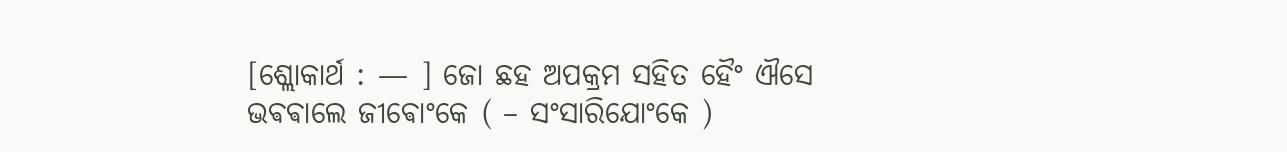[ଶ୍ଲୋକାର୍ଥ : — ] ଜୋ ଛହ ଅପକ୍ରମ ସହିତ ହୈଂ ଐସେ ଭଵଵାଲେ ଜୀଵୋଂକେ ( – ସଂସାରିଯୋଂକେ )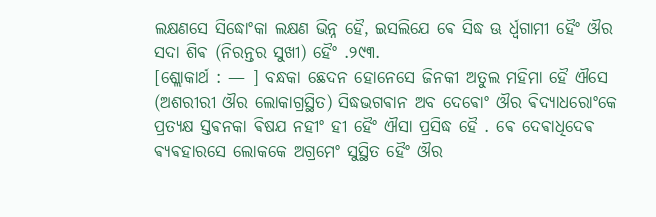ଲକ୍ଷଣସେ ସିଦ୍ଧୋଂକା ଲକ୍ଷଣ ଭିନ୍ନ ହୈ, ଇସଲିଯେ ଵେ ସିଦ୍ଧ ଊ ର୍ଧ୍ଵଗାମୀ ହୈଂ ଔର ସଦା ଶିଵ (ନିରନ୍ତର ସୁଖୀ) ହୈଂ .୨୯୩.
[ଶ୍ଲୋକାର୍ଥ : — ] ବନ୍ଧକା ଛେଦନ ହୋନେସେ ଜିନକୀ ଅତୁଲ ମହିମା ହୈ ଐସେ (ଅଶରୀରୀ ଔର ଲୋକାଗ୍ରସ୍ଥିତ) ସିଦ୍ଧଭଗଵାନ ଅବ ଦେଵୋଂ ଔର ଵିଦ୍ଯାଧରୋଂକେ ପ୍ରତ୍ଯକ୍ଷ ସ୍ତଵନକା ଵିଷଯ ନହୀଂ ହୀ ହୈଂ ଐସା ପ୍ରସିଦ୍ଧ ହୈ . ଵେ ଦେଵାଧିଦେଵ ଵ୍ଯଵହାରସେ ଲୋକକେ ଅଗ୍ରମେଂ ସୁସ୍ଥିତ ହୈଂ ଔର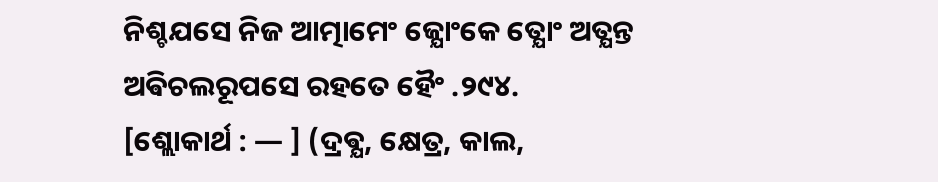ନିଶ୍ଚଯସେ ନିଜ ଆତ୍ମାମେଂ ଜ୍ଯୋଂକେ ତ୍ଯୋଂ ଅତ୍ଯନ୍ତ ଅଵିଚଲରୂପସେ ରହତେ ହୈଂ .୨୯୪.
[ଶ୍ଲୋକାର୍ଥ : — ] (ଦ୍ରଵ୍ଯ, କ୍ଷେତ୍ର, କାଲ,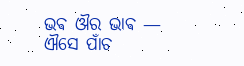ଭଵ ଔର ଭାଵ — ଐସେ ପାଁଚ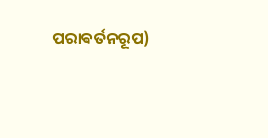ପରାଵର୍ତନରୂପ)